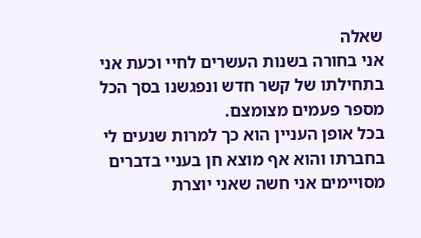שאלה
אני בחורה בשנות העשרים לחיי וכעת אני בתחילתו של קשר חדש ונפגשנו בסך הכל מספר פעמים מצומצם.
בכל אופן העניין הוא כך למרות שנעים לי בחברתו והוא אף מוצא חן בעניי בדברים מסויימים אני חשה שאני יוצרת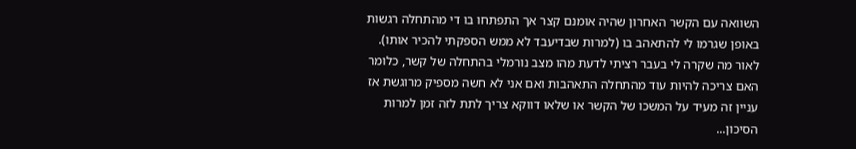השוואה עם הקשר האחרון שהיה אומנם קצר אך התפתחו בו די מהתחלה רגשות באופן שגרמו לי להתאהב בו (למרות שבדיעבד לא ממש הספקתי להכיר אותו). לאור מה שקרה לי בעבר רציתי לדעת מהו מצב נורמלי בהתחלה של קשר, כלומר האם צריכה להיות עוד מהתחלה התאהבות ואם אני לא חשה מספיק מרוגשת אז עניין זה מעיד על המשכו של הקשר או שלאו דווקא צריך לתת לזה זמן למרות הסיכון...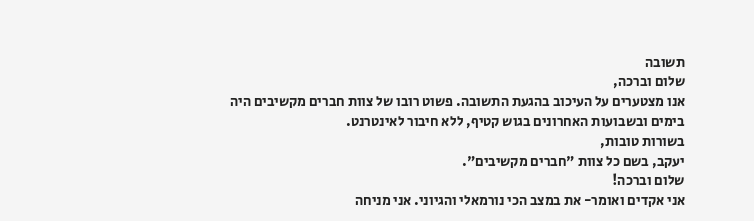תשובה
שלום וברכה,
אנו מצטערים על העיכוב בהגעת התשובה. פשוט רובו של צוות חברים מקשיבים היה בימים ובשבועות האחרונים בגוש קטיף, ללא חיבור לאינטרנט.
בשורות טובות,
יעקב, בשם כל צוות "חברים מקשיבים".
שלום וברכה!
אני אקדים ואומר- את במצב הכי נורמאלי והגיוני. אני מניחה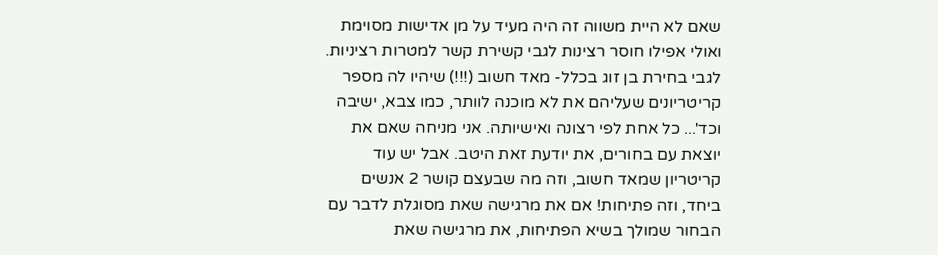שאם לא היית משווה זה היה מעיד על מן אדישות מסוימת ואולי אפילו חוסר רצינות לגבי קשירת קשר למטרות רציניות.
לגבי בחירת בן זוג בכלל- מאד חשוב (!!!) שיהיו לה מספר קריטריונים שעליהם את לא מוכנה לוותר, כמו צבא, ישיבה וכד'... כל אחת לפי רצונה ואישיותה. אני מניחה שאם את יוצאת עם בחורים, את יודעת זאת היטב. אבל יש עוד קריטריון שמאד חשוב, וזה מה שבעצם קושר 2 אנשים ביחד, וזה פתיחות! אם את מרגישה שאת מסוגלת לדבר עם הבחור שמולך בשיא הפתיחות, את מרגישה שאת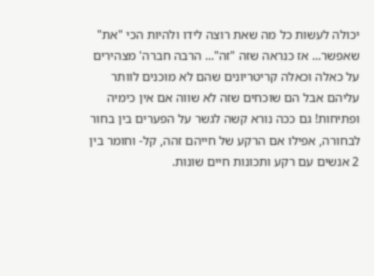יכולה לעשות כל מה שאת רוצה לידו ולהיות הכי "את" שאפשר... אז כנראה שזה "זה"... הרבה חברה' מצהירים על כאלה וכאלה קריטריונים שהם לא מוכנים לוותר עליהם אבל הם שוכחים שזה לא שווה אם אין כימיה ופתיחות! גם ככה נורא קשה לגשר על הפערים בין בחור לבחורה, אפילו אם הרקע של חייהם זהה, קל- וחומר בין 2 אנשים עם רקע ותכונות חיים שונות.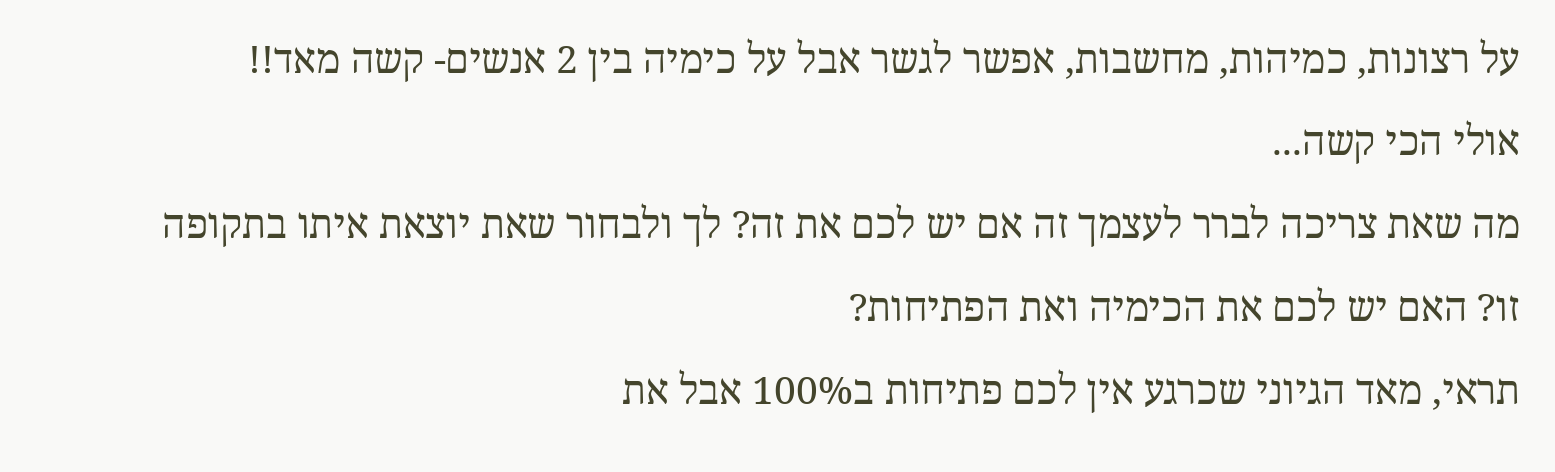על רצונות, כמיהות, מחשבות, אפשר לגשר אבל על כימיה בין 2 אנשים- קשה מאד!!
אולי הכי קשה...
מה שאת צריכה לברר לעצמך זה אם יש לכם את זה? לך ולבחור שאת יוצאת איתו בתקופה זו? האם יש לכם את הכימיה ואת הפתיחות?
תראי, מאד הגיוני שכרגע אין לכם פתיחות ב100% אבל את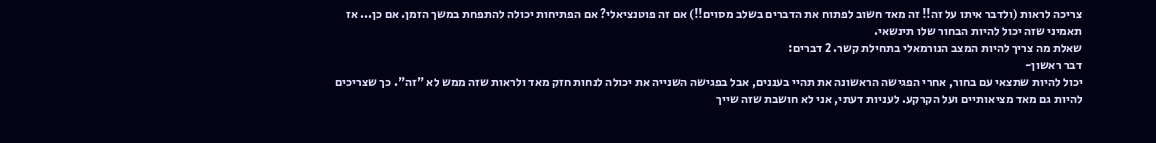צריכה לראות (ולדבר איתו על זה!! זה מאד חשוב לפתוח את הדברים בשלב מסוים!!) אם זה פוטנציאלי? אם הפתיחות יכולה להתפחת במשך הזמן. אם כן... אז תאמיני שזה יכול להיות הבחור שלו תינשאי.
שאלת מה צריך להיות המצב הנורמאלי בתחילת קשר. 2 דברים:
דבר ראשון-
יכול להיות שתצאי עם בחור, אחרי הפגישה הראשונה את תהיי בעננים, אבל בפגישה השנייה את יכולה לנחות חזק מאד ולראות שזה ממש לא "זה". כך שצריכים להיות גם מאד מציאותיים ועל הקרקע. לעניות דעתי, אני לא חושבת שזה שייך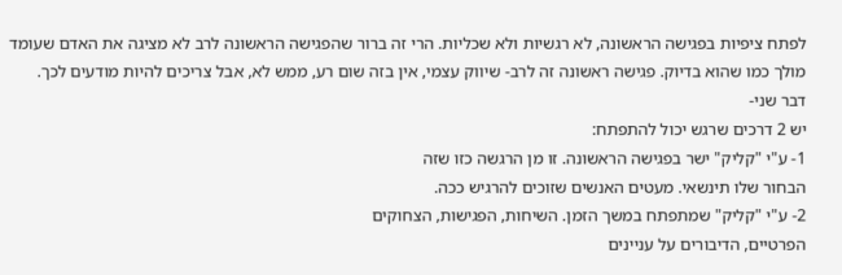לפתח ציפיות בפגישה הראשונה, לא רגשיות ולא שכליות. הרי זה ברור שהפגישה הראשונה לרב לא מציגה את האדם שעומד מולך כמו שהוא בדיוק. פגישה ראשונה זה לרב- שיווק עצמי, אין בזה שום רע, ממש לא, אבל צריכים להיות מודעים לכך.
דבר שני-
יש 2 דרכים שרגש יכול להתפתח:
1- ע"י "קליק" ישר בפגישה הראשונה. זו מן הרגשה כזו שזה
הבחור שלו תינשאי. מעטים האנשים שזוכים להרגיש ככה.
2- ע"י "קליק" שמתפתח במשך הזמן. השיחות, הפגישות, הצחוקים
הפרטיים, הדיבורים על עניינים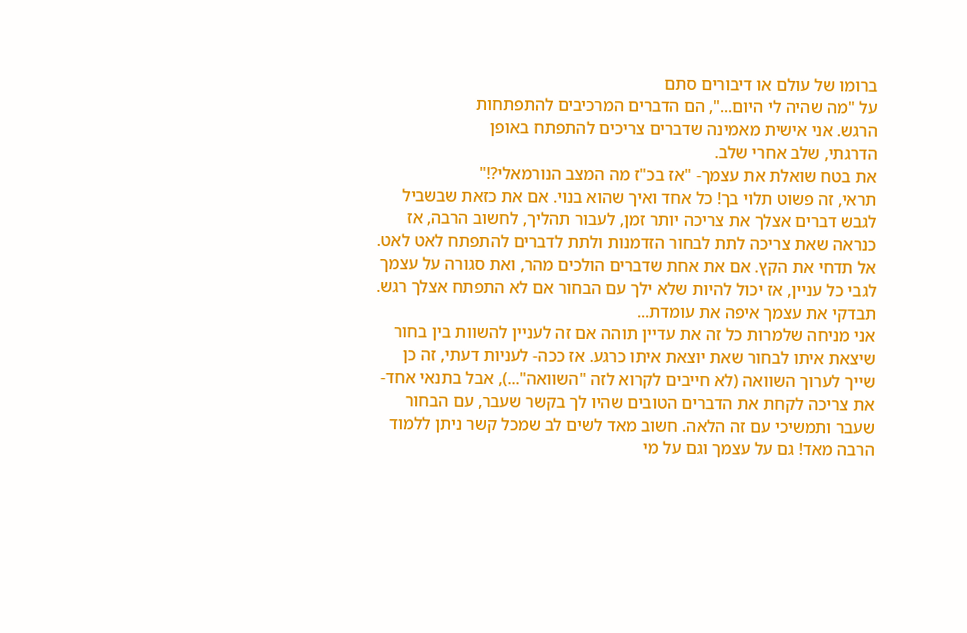ברומו של עולם או דיבורים סתם
על "מה שהיה לי היום...", הם הדברים המרכיבים להתפתחות
הרגש. אני אישית מאמינה שדברים צריכים להתפתח באופן
הדרגתי, שלב אחרי שלב.
את בטח שואלת את עצמך- "אז בכ"ז מה המצב הנורמאלי?!"
תראי, זה פשוט תלוי בך! כל אחד ואיך שהוא בנוי. אם את כזאת שבשביל לגבש דברים אצלך את צריכה יותר זמן, לעבור תהליך, לחשוב הרבה, אז כנראה שאת צריכה לתת לבחור הזדמנות ולתת לדברים להתפתח לאט לאט. אל תדחי את הקץ. אם את אחת שדברים הולכים מהר, ואת סגורה על עצמך לגבי כל עניין, אז יכול להיות שלא ילך עם הבחור אם לא התפתח אצלך רגש. תבדקי את עצמך איפה את עומדת...
אני מניחה שלמרות כל זה את עדיין תוהה אם זה לעניין להשוות בין בחור שיצאת איתו לבחור שאת יוצאת איתו כרגע. אז ככה- לעניות דעתי, זה כן שייך לערוך השוואה (לא חייבים לקרוא לזה "השוואה"...), אבל בתנאי אחד- את צריכה לקחת את הדברים הטובים שהיו לך בקשר שעבר, עם הבחור שעבר ותמשיכי עם זה הלאה. חשוב מאד לשים לב שמכל קשר ניתן ללמוד הרבה מאד! גם על עצמך וגם על מי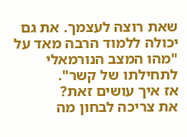שאת רוצה לעצמך. את גם יכולה ללמוד הרבה מאד על "מהו המצב הנורמאלי לתחילתו של קשר".
אז איך עושים זאת?
את צריכה לבחון מה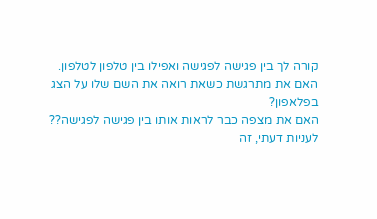קורה לך בין פגישה לפגישה ואפילו בין טלפון לטלפון.
האם את מתרגשת כשאת רואה את השם שלו על הצג בפלאפון?
האם את מצפה כבר לראות אותו בין פגישה לפגישה??
לעניות דעתי, זה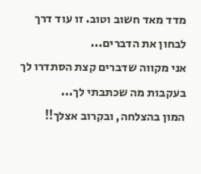מדד מאד חשוב וטוב. זו עוד דרך לבחון את הדברים...
אני מקווה שדברים קצת הסתדרו לך בעקבות מה שכתבתי לך...
המון בהצלחה, ובקרוב אצלך!!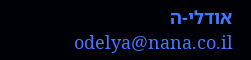אודלי-ה
odelya@nana.co.il